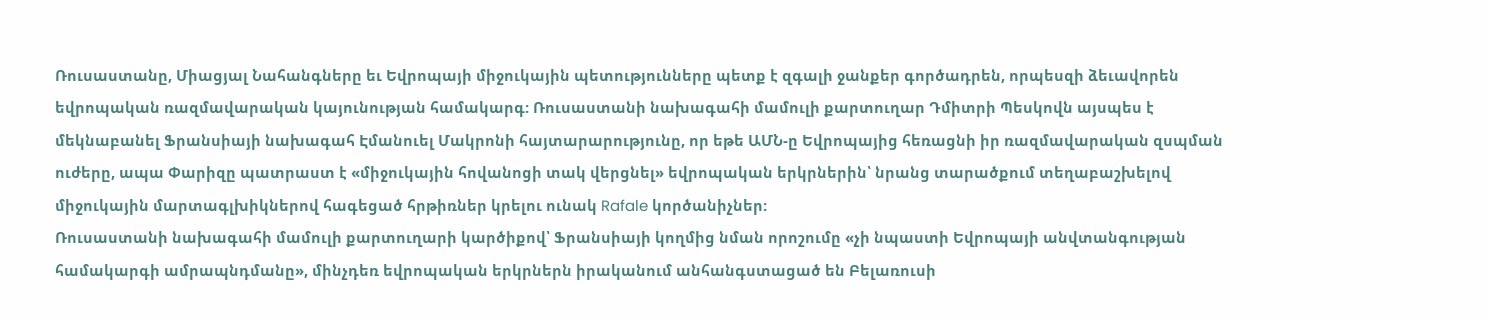Ռուսաստանը, Միացյալ Նահանգները եւ Եվրոպայի միջուկային պետությունները պետք է զգալի ջանքեր գործադրեն, որպեսզի ձեւավորեն եվրոպական ռազմավարական կայունության համակարգ: Ռուսաստանի նախագահի մամուլի քարտուղար Դմիտրի Պեսկովն այսպես է մեկնաբանել Ֆրանսիայի նախագահ Էմանուել Մակրոնի հայտարարությունը, որ եթե ԱՄՆ-ը Եվրոպայից հեռացնի իր ռազմավարական զսպման ուժերը, ապա Փարիզը պատրաստ է «միջուկային հովանոցի տակ վերցնել» եվրոպական երկրներին՝ նրանց տարածքում տեղաբաշխելով միջուկային մարտագլխիկներով հագեցած հրթիռներ կրելու ունակ Rafale կործանիչներ:
Ռուսաստանի նախագահի մամուլի քարտուղարի կարծիքով՝ Ֆրանսիայի կողմից նման որոշումը «չի նպաստի Եվրոպայի անվտանգության համակարգի ամրապնդմանը», մինչդեռ եվրոպական երկրներն իրականում անհանգստացած են Բելառուսի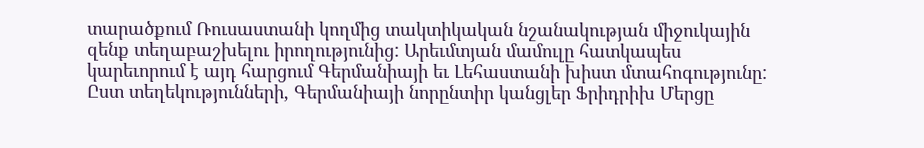տարածքում Ռուսաստանի կողմից տակտիկական նշանակության միջուկային զենք տեղաբաշխելու իրողությունից: Արեւմտյան մամուլը հատկապես կարեւորում է այդ հարցում Գերմանիայի եւ Լեհաստանի խիստ մտահոգությունը: Ըստ տեղեկությունների, Գերմանիայի նորընտիր կանցլեր Ֆրիդրիխ Մերցը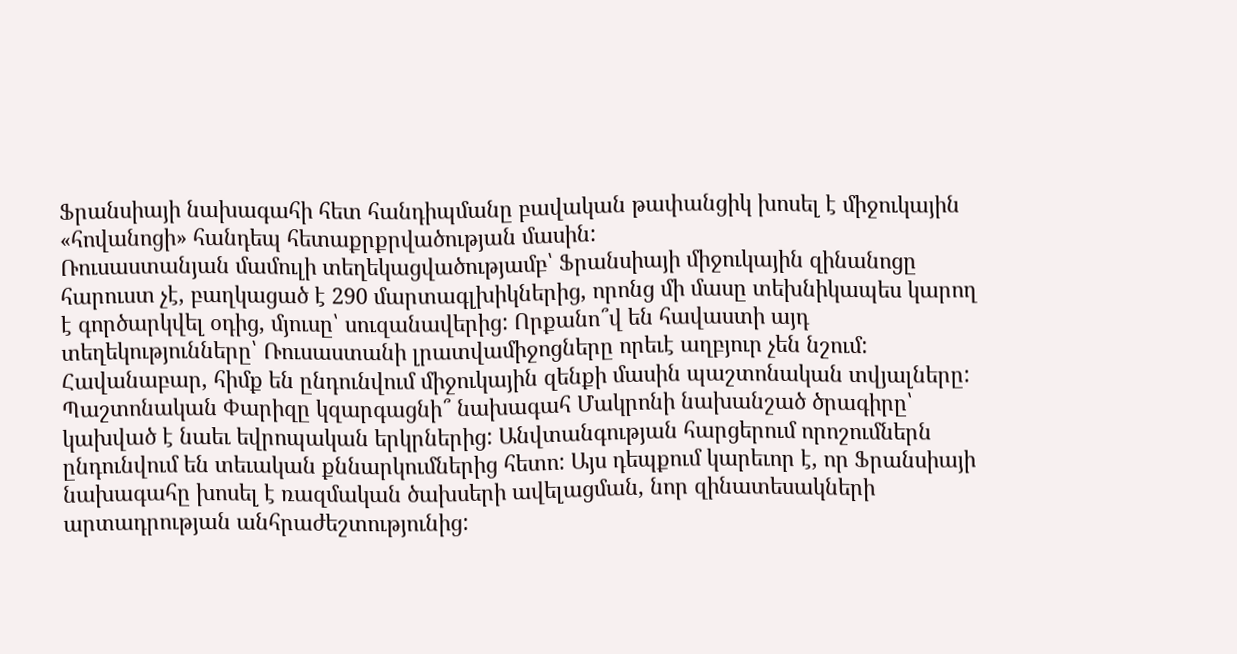Ֆրանսիայի նախագահի հետ հանդիպմանը բավական թափանցիկ խոսել է միջուկային «հովանոցի» հանդեպ հետաքրքրվածության մասին:
Ռուսաստանյան մամուլի տեղեկացվածությամբ՝ Ֆրանսիայի միջուկային զինանոցը հարուստ չէ, բաղկացած է 290 մարտագլխիկներից, որոնց մի մասը տեխնիկապես կարող է գործարկվել օդից, մյուսը՝ սուզանավերից: Որքանո՞վ են հավաստի այդ տեղեկությունները՝ Ռուսաստանի լրատվամիջոցները որեւէ աղբյուր չեն նշում: Հավանաբար, հիմք են ընդունվում միջուկային զենքի մասին պաշտոնական տվյալները:
Պաշտոնական Փարիզը կզարգացնի՞ նախագահ Մակրոնի նախանշած ծրագիրը՝ կախված է նաեւ եվրոպական երկրներից: Անվտանգության հարցերում որոշումներն ընդունվում են տեւական քննարկումներից հետո: Այս դեպքում կարեւոր է, որ Ֆրանսիայի նախագահը խոսել է ռազմական ծախսերի ավելացման, նոր զինատեսակների արտադրության անհրաժեշտությունից: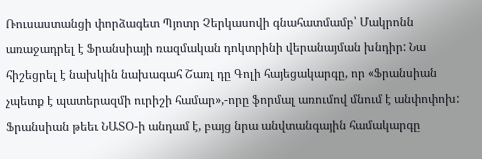Ռուսաստանցի փորձագետ Պյոտր Չերկասովի գնահատմամբ՝ Մակրոնն առաջադրել է Ֆրանսիայի ռազմական դոկտրինի վերանայման խնդիր: Նա հիշեցրել է նախկին նախագահ Շառլ դը Գոլի հայեցակարգը, որ «Ֆրանսիան չպետք է պատերազմի ուրիշի համար»,-որը ֆորմալ առումով մնում է անփոփոխ: Ֆրանսիան թեեւ ՆԱՏՕ-ի անդամ է, բայց նրա անվտանգային համակարգը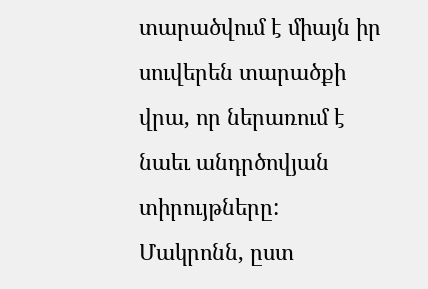տարածվում է միայն իր սուվերեն տարածքի վրա, որ ներառում է նաեւ անդրծովյան տիրույթները:
Մակրոնն, ըստ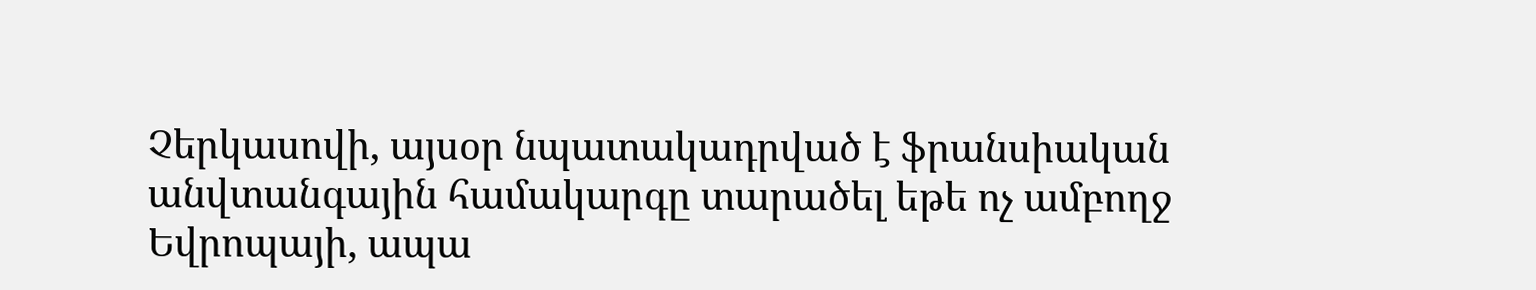Չերկասովի, այսօր նպատակադրված է ֆրանսիական անվտանգային համակարգը տարածել եթե ոչ ամբողջ Եվրոպայի, ապա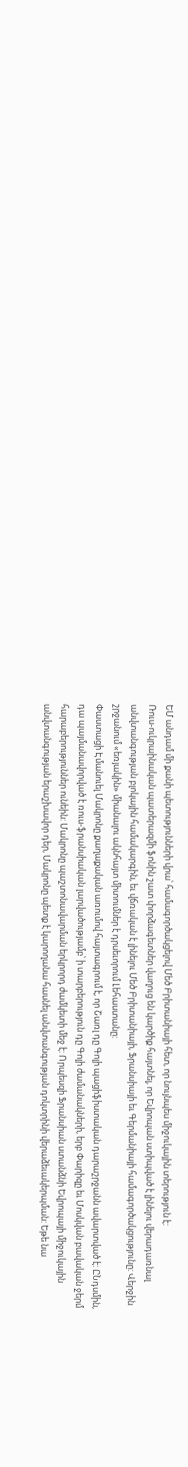ԵՄ անդամ մի քանի պետությունների վրա՝ համագործակցելով Մեծ Բրիտանիայի հետ, որ նույնպես միջուկային տերություն է:
Ռուս-ուկրաինական պատերազմի ֆոնին շատ փորձագետներ վաղուց են կարծիք հայտնել, որ Եվրոպան ստիպված է լինելու վերադառնալ անվտանգության բլոկային համակարգին, եւ վճռական է լինելու Մեծ Բրիտանիայի, Ֆրանսիայի եւ Գերմանիայի համագործակցությունը: Վերջին շրջանում «եռյակին» միանալու ակնհայտ միտումներ է դրսեւորում Լեհաստանը:
Փաստացի Էմանուել Մակրոնը քաղաքական առումով հայտագրում է, որ Շառլ դը Գոլի պացիֆիստական դարաշրջանն ավարտված է: ԸՆդսմին, դա պայմանավորված է ռուս-ֆրանսիական լարվածությամբ՝ ի տարբերություն դը Գոլի ժամանակների, երբ Փարիզը եւ Մոսկվան բավական ջերմ հարաբերություններ ունեին: Մակրոնը պաշտոնավարման երկրորդ ժամկետի մեջ է: Որպեսզի Ֆրանսիան ստանձնի Եվրոպայի միջուկային անվտանգության երաշխավոր դեր, Մակրոնը պետք է կարողանա հասնել անվտանգության դոկտրինի վերաձեւակերպման: Եթե նա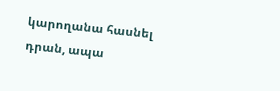կարողանա հասնել դրան, ապա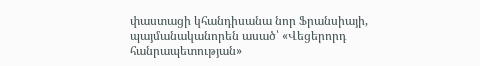փաստացի կհանդիսանա նոր Ֆրանսիայի, պայմանականորեն ասած՝ «Վեցերորդ հանրապետության»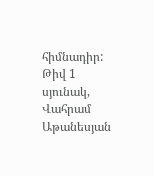հիմնադիր:
Թիվ 1 սյունակ, Վահրամ Աթանեսյան